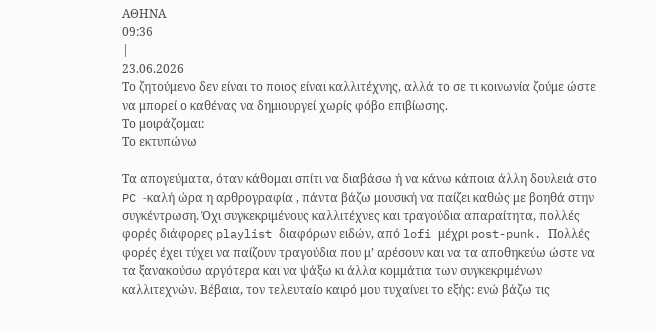ΑΘΗΝΑ
09:36
|
23.06.2026
Το ζητούμενο δεν είναι το ποιος είναι καλλιτέχνης, αλλά το σε τι κοινωνία ζούμε ώστε να μπορεί ο καθένας να δημιουργεί χωρίς φόβο επιβίωσης.
Το μοιράζομαι:
Το εκτυπώνω

Τα απογεύματα, όταν κάθομαι σπίτι να διαβάσω ή να κάνω κάποια άλλη δουλειά στο PC -καλή ώρα η αρθρογραφία , πάντα βάζω μουσική να παίζει καθώς με βοηθά στην συγκέντρωση. Όχι συγκεκριμένους καλλιτέχνες και τραγούδια απαραίτητα, πολλές φορές διάφορες playlist διαφόρων ειδών, από lofi μέχρι post-punk. Πολλές φορές έχει τύχει να παίζουν τραγούδια που μ’ αρέσουν και να τα αποθηκεύω ώστε να τα ξανακούσω αργότερα και να ψάξω κι άλλα κομμάτια των συγκεκριμένων καλλιτεχνών. Βέβαια, τον τελευταίο καιρό μου τυχαίνει το εξής: ενώ βάζω τις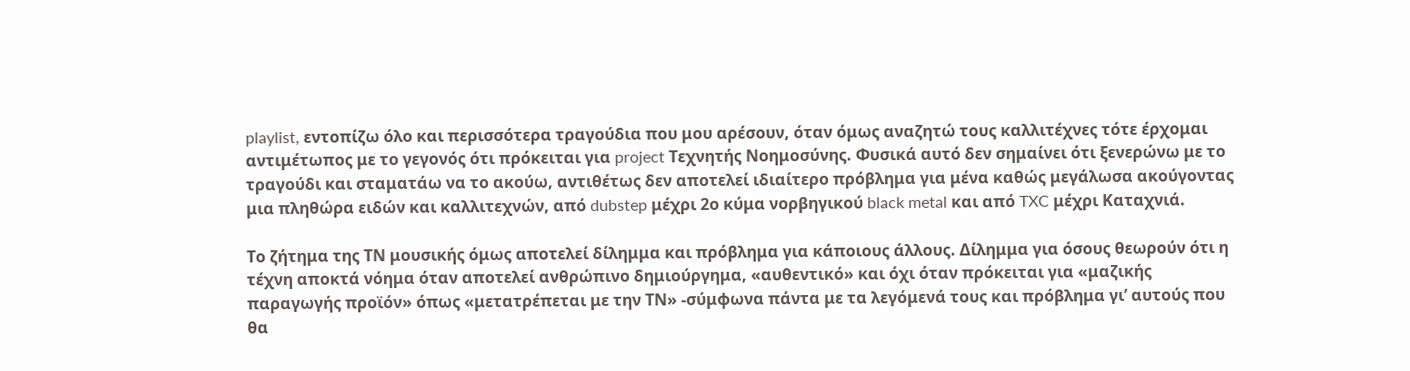playlist, εντοπίζω όλο και περισσότερα τραγούδια που μου αρέσουν, όταν όμως αναζητώ τους καλλιτέχνες τότε έρχομαι αντιμέτωπος με το γεγονός ότι πρόκειται για project Τεχνητής Νοημοσύνης. Φυσικά αυτό δεν σημαίνει ότι ξενερώνω με το τραγούδι και σταματάω να το ακούω, αντιθέτως δεν αποτελεί ιδιαίτερο πρόβλημα για μένα καθώς μεγάλωσα ακούγοντας μια πληθώρα ειδών και καλλιτεχνών, από dubstep μέχρι 2ο κύμα νορβηγικού black metal και από TXC μέχρι Καταχνιά.

Το ζήτημα της ΤΝ μουσικής όμως αποτελεί δίλημμα και πρόβλημα για κάποιους άλλους. Δίλημμα για όσους θεωρούν ότι η τέχνη αποκτά νόημα όταν αποτελεί ανθρώπινο δημιούργημα, «αυθεντικό» και όχι όταν πρόκειται για «μαζικής παραγωγής προϊόν» όπως «μετατρέπεται με την ΤΝ» -σύμφωνα πάντα με τα λεγόμενά τους και πρόβλημα γι’ αυτούς που θα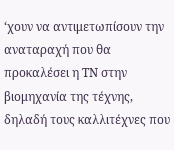‘χουν να αντιμετωπίσουν την αναταραχή που θα προκαλέσει η ΤΝ στην βιομηχανία της τέχνης, δηλαδή τους καλλιτέχνες που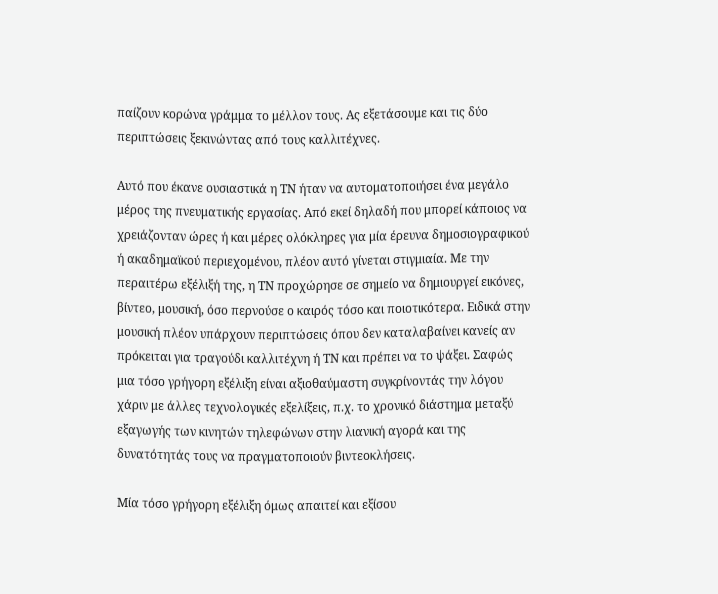παίζουν κορώνα γράμμα το μέλλον τους. Ας εξετάσουμε και τις δύο περιπτώσεις ξεκινώντας από τους καλλιτέχνες.

Αυτό που έκανε ουσιαστικά η ΤΝ ήταν να αυτοματοποιήσει ένα μεγάλο μέρος της πνευματικής εργασίας. Από εκεί δηλαδή που μπορεί κάποιος να χρειάζονταν ώρες ή και μέρες ολόκληρες για μία έρευνα δημοσιογραφικού ή ακαδημαϊκού περιεχομένου, πλέον αυτό γίνεται στιγμιαία. Με την περαιτέρω εξέλιξή της, η ΤΝ προχώρησε σε σημείο να δημιουργεί εικόνες, βίντεο, μουσική, όσο περνούσε ο καιρός τόσο και ποιοτικότερα. Ειδικά στην μουσική πλέον υπάρχουν περιπτώσεις όπου δεν καταλαβαίνει κανείς αν πρόκειται για τραγούδι καλλιτέχνη ή ΤΝ και πρέπει να το ψάξει. Σαφώς μια τόσο γρήγορη εξέλιξη είναι αξιοθαύμαστη συγκρίνοντάς την λόγου χάριν με άλλες τεχνολογικές εξελίξεις, π.χ. το χρονικό διάστημα μεταξύ εξαγωγής των κινητών τηλεφώνων στην λιανική αγορά και της δυνατότητάς τους να πραγματοποιούν βιντεοκλήσεις.

Μία τόσο γρήγορη εξέλιξη όμως απαιτεί και εξίσου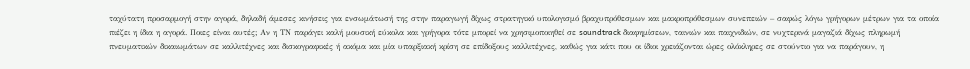ταχύτατη προσαρμογή στην αγορά, δηλαδή άμεσες κινήσεις για ενσωμάτωσή της στην παραγωγή δίχως στρατηγικό υπολογισμό βραχυπρόθεσμων και μακροπρόθεσμων συνεπειών – σαφώς λόγω γρήγορων μέτρων για τα οποία πιέζει η ίδια η αγορά. Ποιες είναι αυτές; Αν η ΤΝ παράγει καλή μουσική εύκολα και γρήγορα τότε μπορεί να χρησιμοποιηθεί σε soundtrack διαφημίσεων, ταινιών και παιχνιδιών, σε νυχτερινά μαγαζιά δίχως πληρωμή πνευματικών δικαιωμάτων σε καλλιτέχνες και δισκογραφικές ή ακόμα και μία υπαρξιακή κρίση σε επίδοξους καλλιτέχνες, καθώς για κάτι που οι ίδιοι χρειάζονται ώρες ολόκληρες σε στούντιο για να παράγουν, η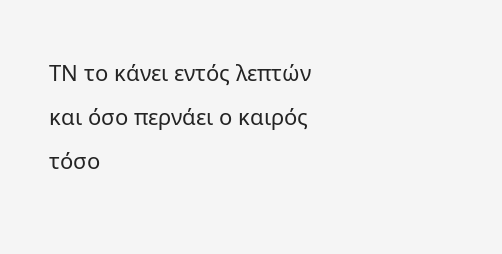ΤΝ το κάνει εντός λεπτών και όσο περνάει ο καιρός τόσο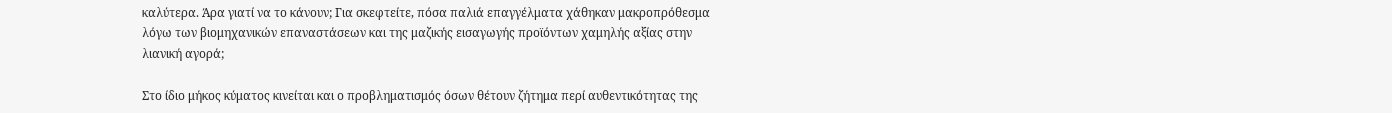καλύτερα. Άρα γιατί να το κάνουν; Για σκεφτείτε, πόσα παλιά επαγγέλματα χάθηκαν μακροπρόθεσμα λόγω των βιομηχανικών επαναστάσεων και της μαζικής εισαγωγής προϊόντων χαμηλής αξίας στην λιανική αγορά;

Στο ίδιο μήκος κύματος κινείται και ο προβληματισμός όσων θέτουν ζήτημα περί αυθεντικότητας της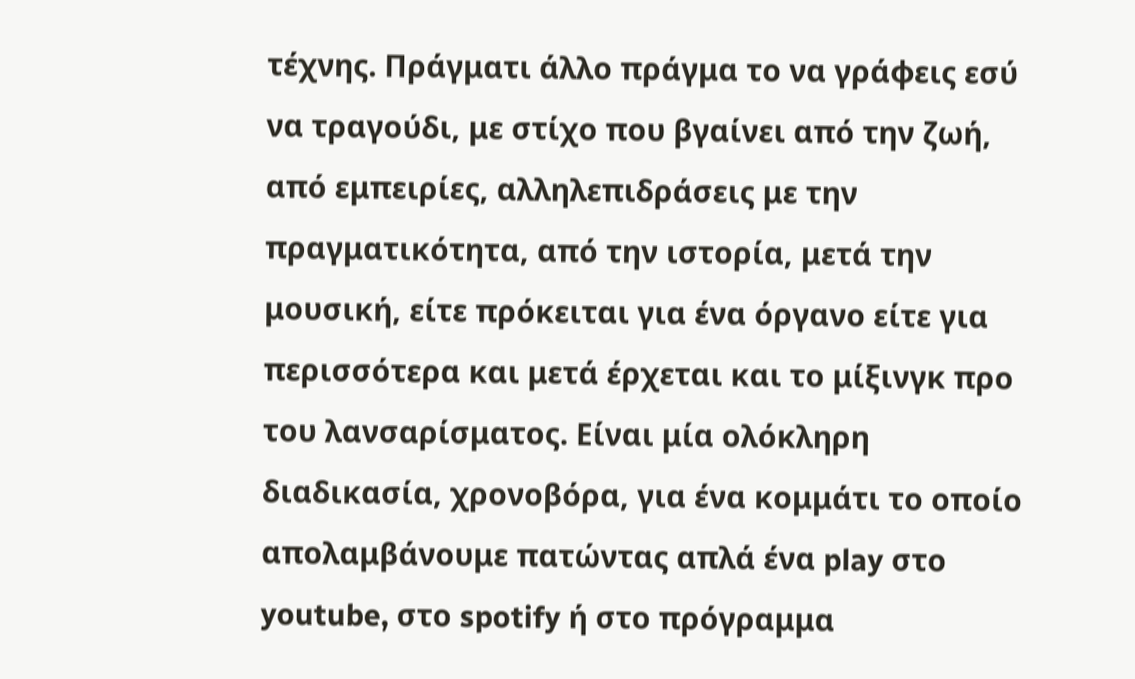τέχνης. Πράγματι άλλο πράγμα το να γράφεις εσύ να τραγούδι, με στίχο που βγαίνει από την ζωή, από εμπειρίες, αλληλεπιδράσεις με την πραγματικότητα, από την ιστορία, μετά την μουσική, είτε πρόκειται για ένα όργανο είτε για περισσότερα και μετά έρχεται και το μίξινγκ προ του λανσαρίσματος. Είναι μία ολόκληρη διαδικασία, χρονοβόρα, για ένα κομμάτι το οποίο απολαμβάνουμε πατώντας απλά ένα play στο youtube, στο spotify ή στο πρόγραμμα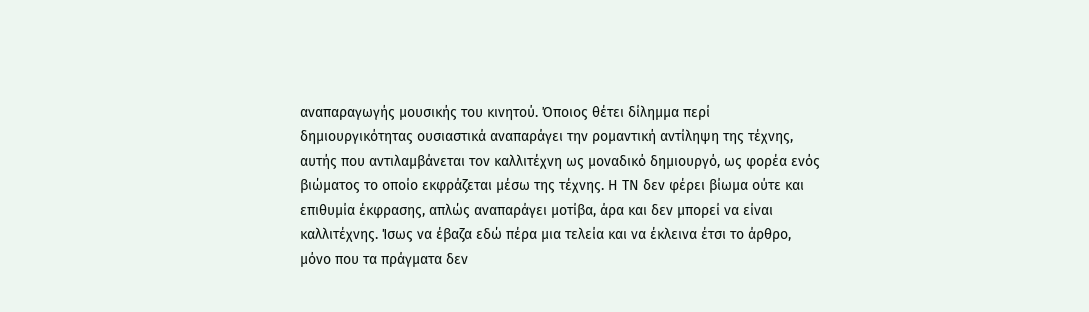αναπαραγωγής μουσικής του κινητού. Όποιος θέτει δίλημμα περί δημιουργικότητας ουσιαστικά αναπαράγει την ρομαντική αντίληψη της τέχνης, αυτής που αντιλαμβάνεται τον καλλιτέχνη ως μοναδικό δημιουργό, ως φορέα ενός βιώματος το οποίο εκφράζεται μέσω της τέχνης. Η ΤΝ δεν φέρει βίωμα ούτε και επιθυμία έκφρασης, απλώς αναπαράγει μοτίβα, άρα και δεν μπορεί να είναι καλλιτέχνης. Ίσως να έβαζα εδώ πέρα μια τελεία και να έκλεινα έτσι το άρθρο, μόνο που τα πράγματα δεν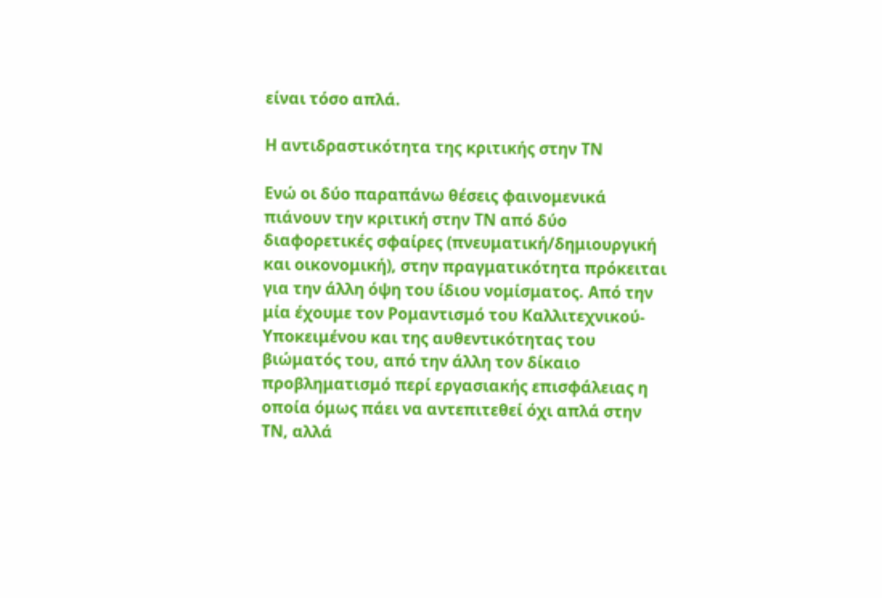είναι τόσο απλά.

Η αντιδραστικότητα της κριτικής στην ΤΝ

Ενώ οι δύο παραπάνω θέσεις φαινομενικά πιάνουν την κριτική στην ΤΝ από δύο διαφορετικές σφαίρες (πνευματική/δημιουργική και οικονομική), στην πραγματικότητα πρόκειται για την άλλη όψη του ίδιου νομίσματος. Από την μία έχουμε τον Ρομαντισμό του Καλλιτεχνικού-Υποκειμένου και της αυθεντικότητας του βιώματός του, από την άλλη τον δίκαιο προβληματισμό περί εργασιακής επισφάλειας η οποία όμως πάει να αντεπιτεθεί όχι απλά στην ΤΝ, αλλά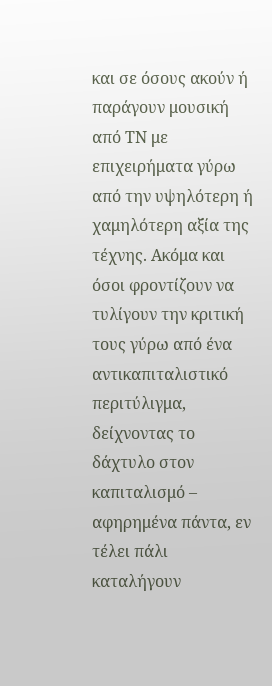και σε όσους ακούν ή παράγουν μουσική από ΤΝ με επιχειρήματα γύρω από την υψηλότερη ή χαμηλότερη αξία της τέχνης. Ακόμα και όσοι φροντίζουν να τυλίγουν την κριτική τους γύρω από ένα αντικαπιταλιστικό περιτύλιγμα, δείχνοντας το δάχτυλο στον καπιταλισμό – αφηρημένα πάντα, εν τέλει πάλι καταλήγουν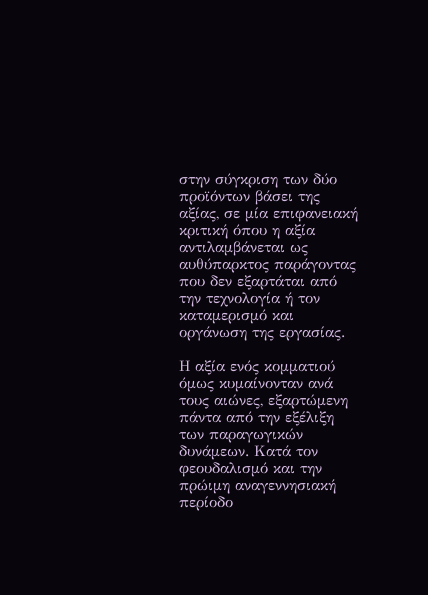στην σύγκριση των δύο προϊόντων βάσει της αξίας, σε μία επιφανειακή κριτική όπου η αξία αντιλαμβάνεται ως αυθύπαρκτος παράγοντας που δεν εξαρτάται από την τεχνολογία ή τον καταμερισμό και οργάνωση της εργασίας.

Η αξία ενός κομματιού όμως κυμαίνονταν ανά τους αιώνες, εξαρτώμενη πάντα από την εξέλιξη των παραγωγικών δυνάμεων. Κατά τον φεουδαλισμό και την πρώιμη αναγεννησιακή περίοδο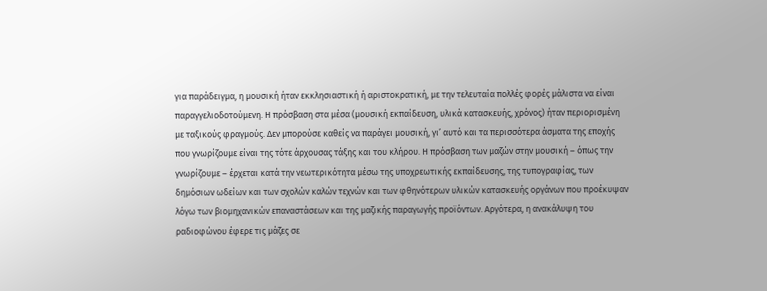για παράδειγμα, η μουσική ήταν εκκλησιαστική ή αριστοκρατική, με την τελευταία πολλές φορές μάλιστα να είναι παραγγελιοδοτούμενη. Η πρόσβαση στα μέσα (μουσική εκπαίδευση, υλικά κατασκευής, χρόνος) ήταν περιορισμένη με ταξικούς φραγμούς. Δεν μπορούσε καθείς να παράγει μουσική, γι’ αυτό και τα περισσότερα άσματα της εποχής που γνωρίζουμε είναι της τότε άρχουσας τάξης και του κλήρου. Η πρόσβαση των μαζών στην μουσική – όπως την γνωρίζουμε – έρχεται κατά την νεωτερικότητα μέσω της υποχρεωτικής εκπαίδευσης, της τυπογραφίας, των δημόσιων ωδείων και των σχολών καλών τεχνών και των φθηνότερων υλικών κατασκευής οργάνων που προέκυψαν λόγω των βιομηχανικών επαναστάσεων και της μαζικής παραγωγής προϊόντων. Αργότερα, η ανακάλυψη του ραδιοφώνου έφερε τις μάζες σε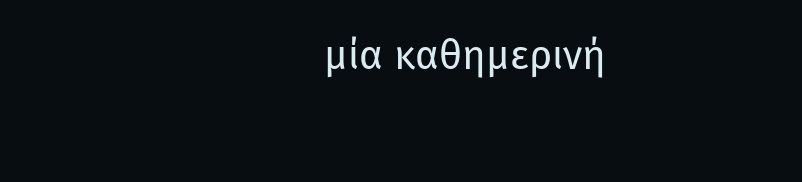μία καθημερινή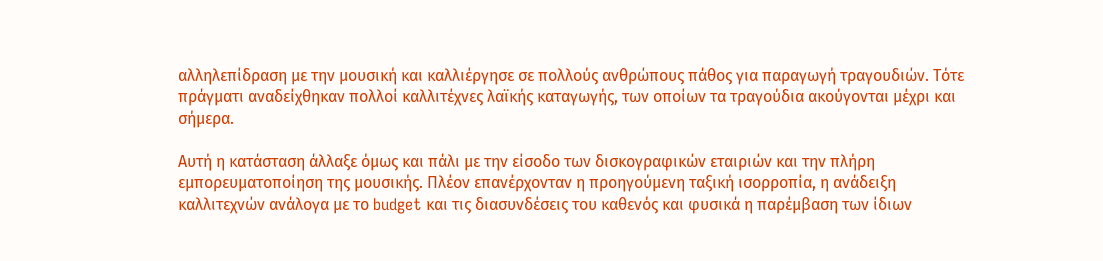αλληλεπίδραση με την μουσική και καλλιέργησε σε πολλούς ανθρώπους πάθος για παραγωγή τραγουδιών. Τότε πράγματι αναδείχθηκαν πολλοί καλλιτέχνες λαϊκής καταγωγής, των οποίων τα τραγούδια ακούγονται μέχρι και σήμερα.

Αυτή η κατάσταση άλλαξε όμως και πάλι με την είσοδο των δισκογραφικών εταιριών και την πλήρη εμπορευματοποίηση της μουσικής. Πλέον επανέρχονταν η προηγούμενη ταξική ισορροπία, η ανάδειξη καλλιτεχνών ανάλογα με το budget και τις διασυνδέσεις του καθενός και φυσικά η παρέμβαση των ίδιων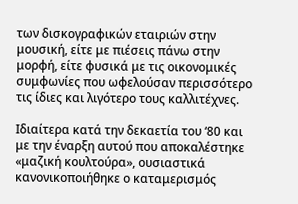των δισκογραφικών εταιριών στην μουσική, είτε με πιέσεις πάνω στην μορφή, είτε φυσικά με τις οικονομικές συμφωνίες που ωφελούσαν περισσότερο τις ίδιες και λιγότερο τους καλλιτέχνες.

Ιδιαίτερα κατά την δεκαετία του ‘80 και με την έναρξη αυτού που αποκαλέστηκε «μαζική κουλτούρα», ουσιαστικά κανονικοποιήθηκε ο καταμερισμός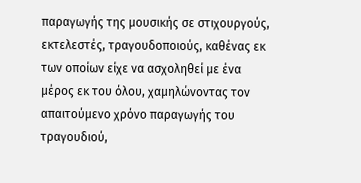παραγωγής της μουσικής σε στιχουργούς, εκτελεστές, τραγουδοποιούς, καθένας εκ των οποίων είχε να ασχοληθεί με ένα μέρος εκ του όλου, χαμηλώνοντας τον απαιτούμενο χρόνο παραγωγής του τραγουδιού,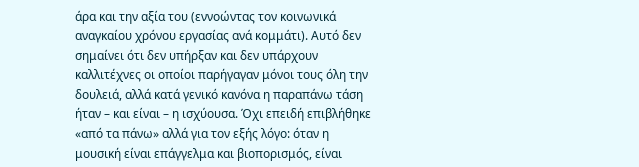άρα και την αξία του (εννοώντας τον κοινωνικά αναγκαίου χρόνου εργασίας ανά κομμάτι). Αυτό δεν σημαίνει ότι δεν υπήρξαν και δεν υπάρχουν καλλιτέχνες οι οποίοι παρήγαγαν μόνοι τους όλη την δουλειά, αλλά κατά γενικό κανόνα η παραπάνω τάση ήταν – και είναι – η ισχύουσα. Όχι επειδή επιβλήθηκε «από τα πάνω» αλλά για τον εξής λόγο: όταν η μουσική είναι επάγγελμα και βιοπορισμός, είναι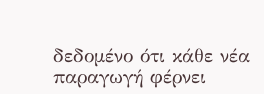δεδομένο ότι κάθε νέα παραγωγή φέρνει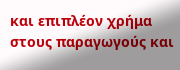και επιπλέον χρήμα στους παραγωγούς και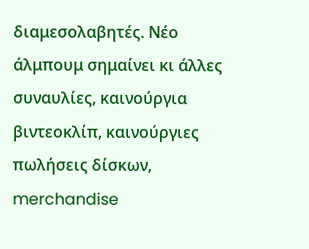διαμεσολαβητές. Νέο άλμπουμ σημαίνει κι άλλες συναυλίες, καινούργια βιντεοκλίπ, καινούργιες πωλήσεις δίσκων, merchandise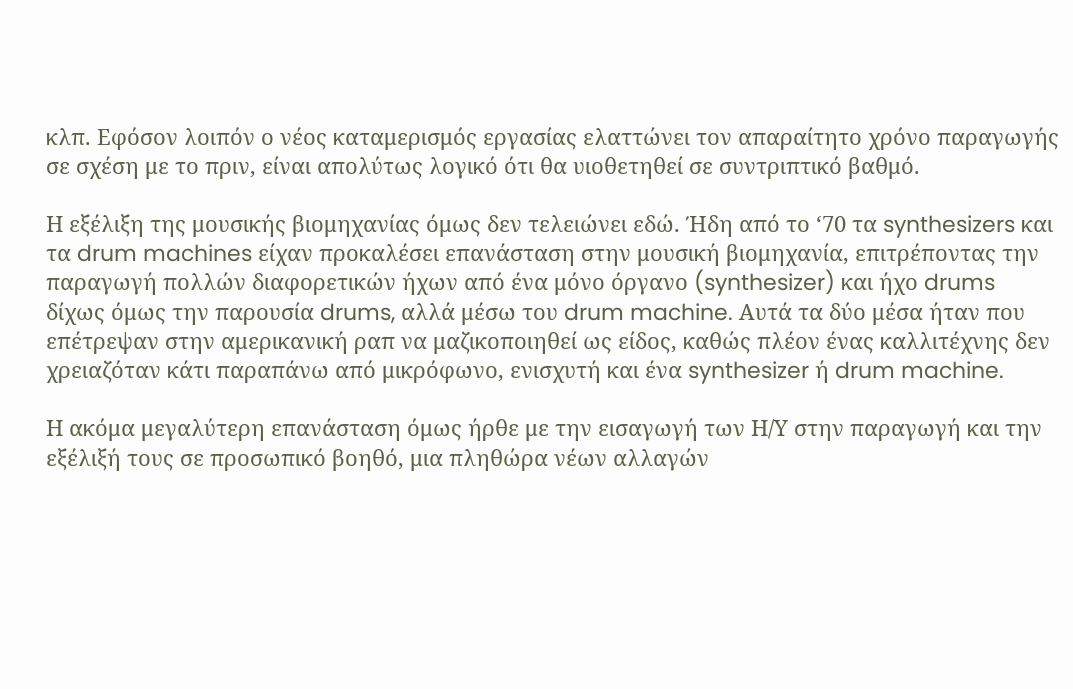κλπ. Εφόσον λοιπόν ο νέος καταμερισμός εργασίας ελαττώνει τον απαραίτητο χρόνο παραγωγής σε σχέση με το πριν, είναι απολύτως λογικό ότι θα υιοθετηθεί σε συντριπτικό βαθμό.

Η εξέλιξη της μουσικής βιομηχανίας όμως δεν τελειώνει εδώ. Ήδη από το ‘70 τα synthesizers και τα drum machines είχαν προκαλέσει επανάσταση στην μουσική βιομηχανία, επιτρέποντας την παραγωγή πολλών διαφορετικών ήχων από ένα μόνο όργανο (synthesizer) και ήχο drums δίχως όμως την παρουσία drums, αλλά μέσω του drum machine. Αυτά τα δύο μέσα ήταν που επέτρεψαν στην αμερικανική ραπ να μαζικοποιηθεί ως είδος, καθώς πλέον ένας καλλιτέχνης δεν χρειαζόταν κάτι παραπάνω από μικρόφωνο, ενισχυτή και ένα synthesizer ή drum machine.

Η ακόμα μεγαλύτερη επανάσταση όμως ήρθε με την εισαγωγή των Η/Υ στην παραγωγή και την εξέλιξή τους σε προσωπικό βοηθό, μια πληθώρα νέων αλλαγών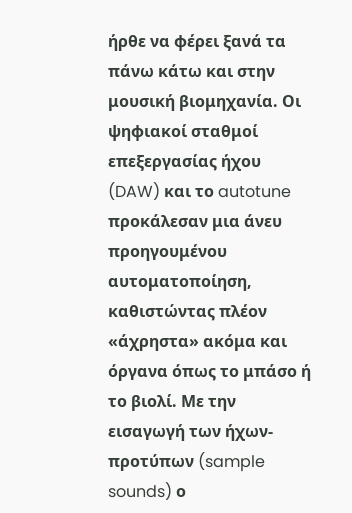ήρθε να φέρει ξανά τα πάνω κάτω και στην μουσική βιομηχανία. Οι ψηφιακοί σταθμοί επεξεργασίας ήχου (DAW) και το autotune προκάλεσαν μια άνευ προηγουμένου αυτοματοποίηση, καθιστώντας πλέον «άχρηστα» ακόμα και όργανα όπως το μπάσο ή το βιολί. Με την εισαγωγή των ήχων-προτύπων (sample sounds) ο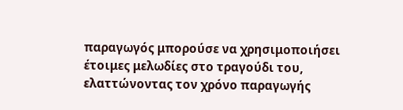παραγωγός μπορούσε να χρησιμοποιήσει έτοιμες μελωδίες στο τραγούδι του, ελαττώνοντας τον χρόνο παραγωγής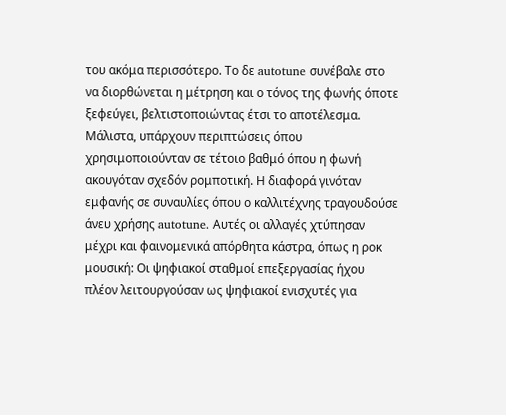του ακόμα περισσότερο. Το δε autotune συνέβαλε στο να διορθώνεται η μέτρηση και ο τόνος της φωνής όποτε ξεφεύγει, βελτιστοποιώντας έτσι το αποτέλεσμα. Μάλιστα, υπάρχουν περιπτώσεις όπου χρησιμοποιούνταν σε τέτοιο βαθμό όπου η φωνή ακουγόταν σχεδόν ρομποτική. Η διαφορά γινόταν εμφανής σε συναυλίες όπου ο καλλιτέχνης τραγουδούσε άνευ χρήσης autotune. Αυτές οι αλλαγές χτύπησαν μέχρι και φαινομενικά απόρθητα κάστρα, όπως η ροκ μουσική: Οι ψηφιακοί σταθμοί επεξεργασίας ήχου πλέον λειτουργούσαν ως ψηφιακοί ενισχυτές για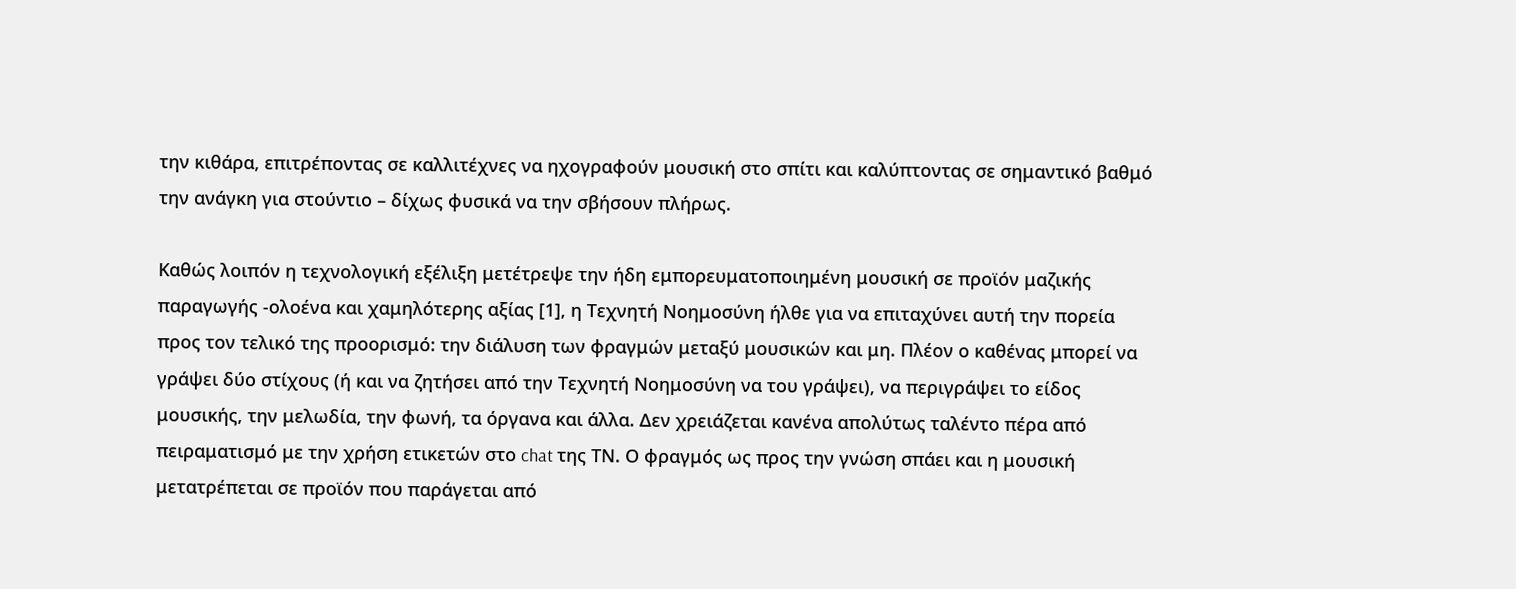την κιθάρα, επιτρέποντας σε καλλιτέχνες να ηχογραφούν μουσική στο σπίτι και καλύπτοντας σε σημαντικό βαθμό την ανάγκη για στούντιο – δίχως φυσικά να την σβήσουν πλήρως.

Καθώς λοιπόν η τεχνολογική εξέλιξη μετέτρεψε την ήδη εμπορευματοποιημένη μουσική σε προϊόν μαζικής παραγωγής -ολοένα και χαμηλότερης αξίας [1], η Τεχνητή Νοημοσύνη ήλθε για να επιταχύνει αυτή την πορεία προς τον τελικό της προορισμό: την διάλυση των φραγμών μεταξύ μουσικών και μη. Πλέον ο καθένας μπορεί να γράψει δύο στίχους (ή και να ζητήσει από την Τεχνητή Νοημοσύνη να του γράψει), να περιγράψει το είδος μουσικής, την μελωδία, την φωνή, τα όργανα και άλλα. Δεν χρειάζεται κανένα απολύτως ταλέντο πέρα από πειραματισμό με την χρήση ετικετών στο chat της ΤΝ. Ο φραγμός ως προς την γνώση σπάει και η μουσική μετατρέπεται σε προϊόν που παράγεται από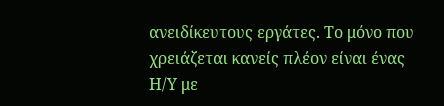ανειδίκευτους εργάτες. Το μόνο που χρειάζεται κανείς πλέον είναι ένας Η/Υ με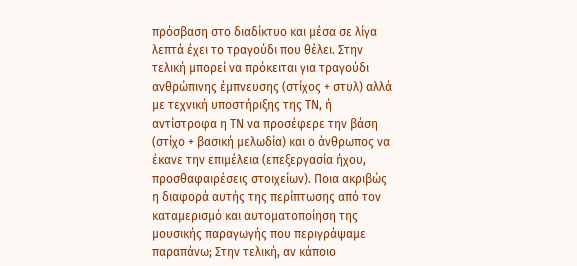πρόσβαση στο διαδίκτυο και μέσα σε λίγα λεπτά έχει το τραγούδι που θέλει. Στην τελική μπορεί να πρόκειται για τραγούδι ανθρώπινης έμπνευσης (στίχος + στυλ) αλλά με τεχνική υποστήριξης της ΤΝ, ή αντίστροφα η ΤΝ να προσέφερε την βάση (στίχο + βασική μελωδία) και ο άνθρωπος να έκανε την επιμέλεια (επεξεργασία ήχου, προσθαφαιρέσεις στοιχείων). Ποια ακριβώς η διαφορά αυτής της περίπτωσης από τον καταμερισμό και αυτοματοποίηση της μουσικής παραγωγής που περιγράψαμε παραπάνω; Στην τελική, αν κάποιο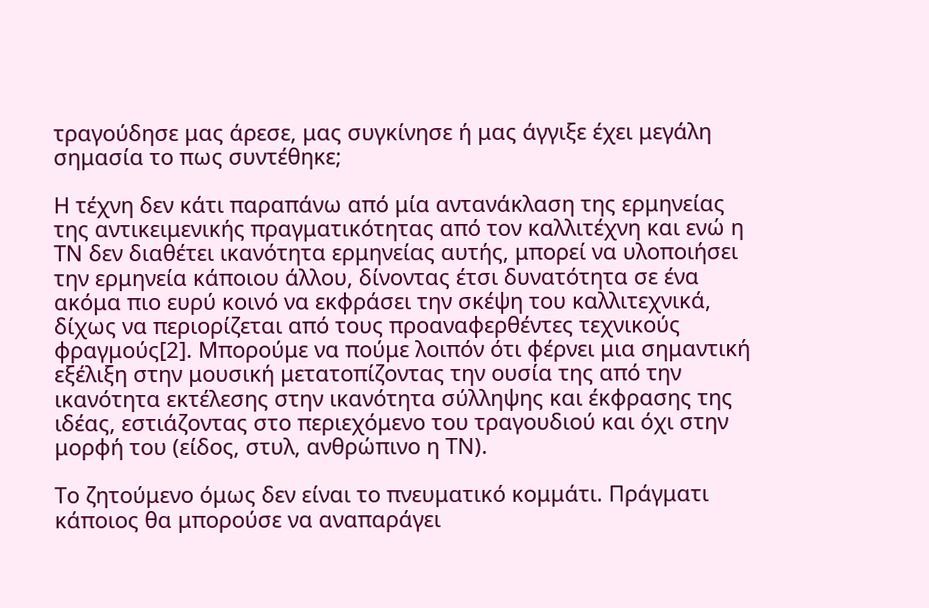τραγούδησε μας άρεσε, μας συγκίνησε ή μας άγγιξε έχει μεγάλη σημασία το πως συντέθηκε;

Η τέχνη δεν κάτι παραπάνω από μία αντανάκλαση της ερμηνείας της αντικειμενικής πραγματικότητας από τον καλλιτέχνη και ενώ η ΤΝ δεν διαθέτει ικανότητα ερμηνείας αυτής, μπορεί να υλοποιήσει την ερμηνεία κάποιου άλλου, δίνοντας έτσι δυνατότητα σε ένα ακόμα πιο ευρύ κοινό να εκφράσει την σκέψη του καλλιτεχνικά, δίχως να περιορίζεται από τους προαναφερθέντες τεχνικούς φραγμούς[2]. Μπορούμε να πούμε λοιπόν ότι φέρνει μια σημαντική εξέλιξη στην μουσική μετατοπίζοντας την ουσία της από την ικανότητα εκτέλεσης στην ικανότητα σύλληψης και έκφρασης της ιδέας, εστιάζοντας στο περιεχόμενο του τραγουδιού και όχι στην μορφή του (είδος, στυλ, ανθρώπινο η ΤΝ).

Το ζητούμενο όμως δεν είναι το πνευματικό κομμάτι. Πράγματι κάποιος θα μπορούσε να αναπαράγει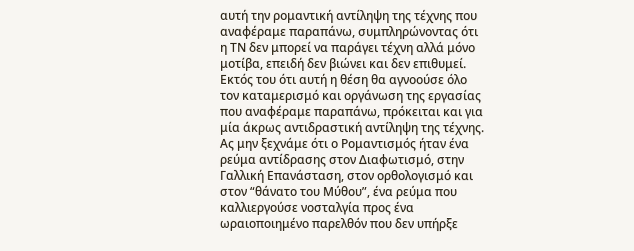αυτή την ρομαντική αντίληψη της τέχνης που αναφέραμε παραπάνω, συμπληρώνοντας ότι η ΤΝ δεν μπορεί να παράγει τέχνη αλλά μόνο μοτίβα, επειδή δεν βιώνει και δεν επιθυμεί. Εκτός του ότι αυτή η θέση θα αγνοούσε όλο τον καταμερισμό και οργάνωση της εργασίας που αναφέραμε παραπάνω, πρόκειται και για μία άκρως αντιδραστική αντίληψη της τέχνης. Ας μην ξεχνάμε ότι ο Ρομαντισμός ήταν ένα ρεύμα αντίδρασης στον Διαφωτισμό, στην Γαλλική Επανάσταση, στον ορθολογισμό και στον “θάνατο του Μύθου”, ένα ρεύμα που καλλιεργούσε νοσταλγία προς ένα ωραιοποιημένο παρελθόν που δεν υπήρξε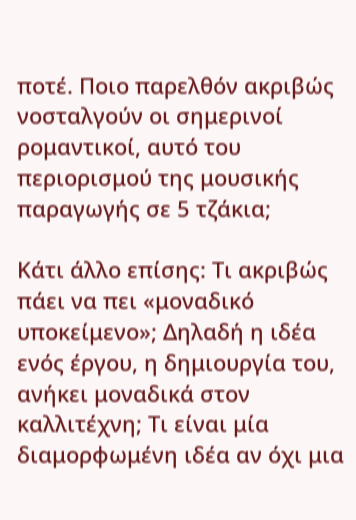ποτέ. Ποιο παρελθόν ακριβώς νοσταλγούν οι σημερινοί ρομαντικοί, αυτό του περιορισμού της μουσικής παραγωγής σε 5 τζάκια;

Κάτι άλλο επίσης: Τι ακριβώς πάει να πει «μοναδικό υποκείμενο»; Δηλαδή η ιδέα ενός έργου, η δημιουργία του, ανήκει μοναδικά στον καλλιτέχνη; Τι είναι μία διαμορφωμένη ιδέα αν όχι μια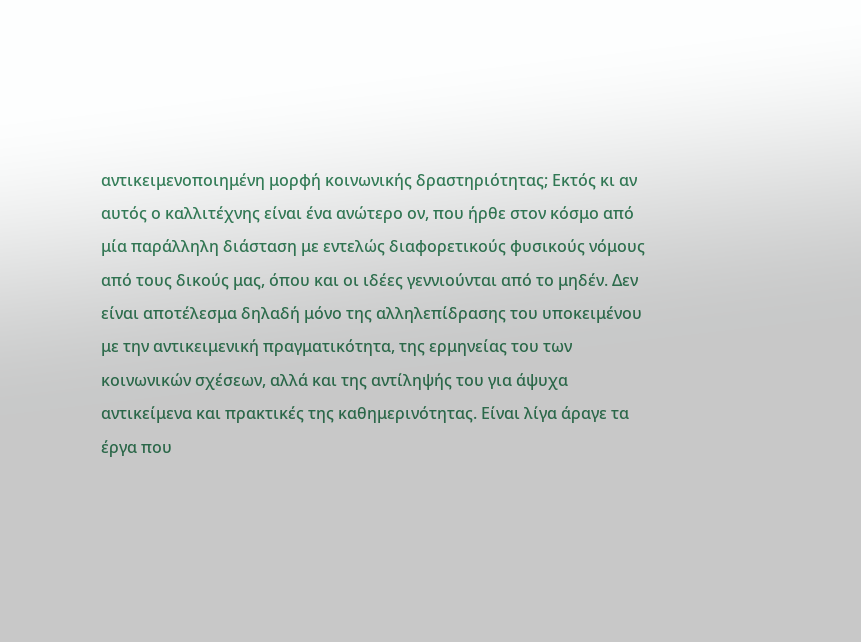αντικειμενοποιημένη μορφή κοινωνικής δραστηριότητας; Εκτός κι αν αυτός ο καλλιτέχνης είναι ένα ανώτερο ον, που ήρθε στον κόσμο από μία παράλληλη διάσταση με εντελώς διαφορετικούς φυσικούς νόμους από τους δικούς μας, όπου και οι ιδέες γεννιούνται από το μηδέν. Δεν είναι αποτέλεσμα δηλαδή μόνο της αλληλεπίδρασης του υποκειμένου με την αντικειμενική πραγματικότητα, της ερμηνείας του των κοινωνικών σχέσεων, αλλά και της αντίληψής του για άψυχα αντικείμενα και πρακτικές της καθημερινότητας. Είναι λίγα άραγε τα έργα που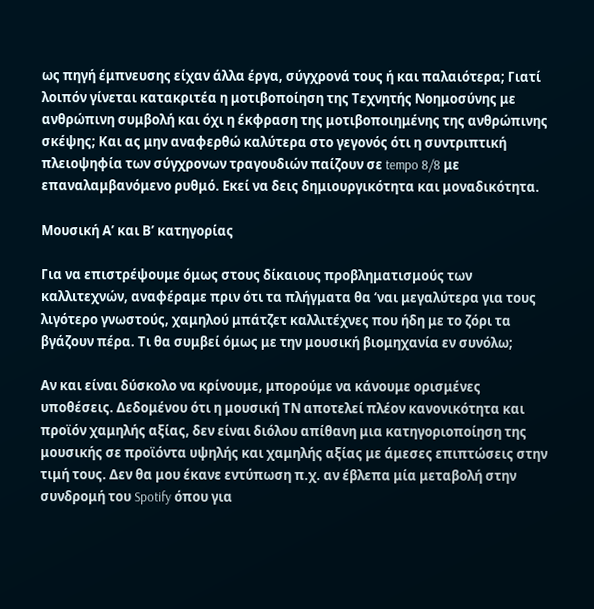ως πηγή έμπνευσης είχαν άλλα έργα, σύγχρονά τους ή και παλαιότερα; Γιατί λοιπόν γίνεται κατακριτέα η μοτιβοποίηση της Τεχνητής Νοημοσύνης με ανθρώπινη συμβολή και όχι η έκφραση της μοτιβοποιημένης της ανθρώπινης σκέψης; Και ας μην αναφερθώ καλύτερα στο γεγονός ότι η συντριπτική πλειοψηφία των σύγχρονων τραγουδιών παίζουν σε tempo 8/8 με επαναλαμβανόμενο ρυθμό. Εκεί να δεις δημιουργικότητα και μοναδικότητα.

Μουσική Α’ και Β’ κατηγορίας

Για να επιστρέψουμε όμως στους δίκαιους προβληματισμούς των καλλιτεχνών, αναφέραμε πριν ότι τα πλήγματα θα ‘ναι μεγαλύτερα για τους λιγότερο γνωστούς, χαμηλού μπάτζετ καλλιτέχνες που ήδη με το ζόρι τα βγάζουν πέρα. Τι θα συμβεί όμως με την μουσική βιομηχανία εν συνόλω;

Αν και είναι δύσκολο να κρίνουμε, μπορούμε να κάνουμε ορισμένες υποθέσεις. Δεδομένου ότι η μουσική ΤΝ αποτελεί πλέον κανονικότητα και προϊόν χαμηλής αξίας, δεν είναι διόλου απίθανη μια κατηγοριοποίηση της μουσικής σε προϊόντα υψηλής και χαμηλής αξίας με άμεσες επιπτώσεις στην τιμή τους. Δεν θα μου έκανε εντύπωση π.χ. αν έβλεπα μία μεταβολή στην συνδρομή του Spotify όπου για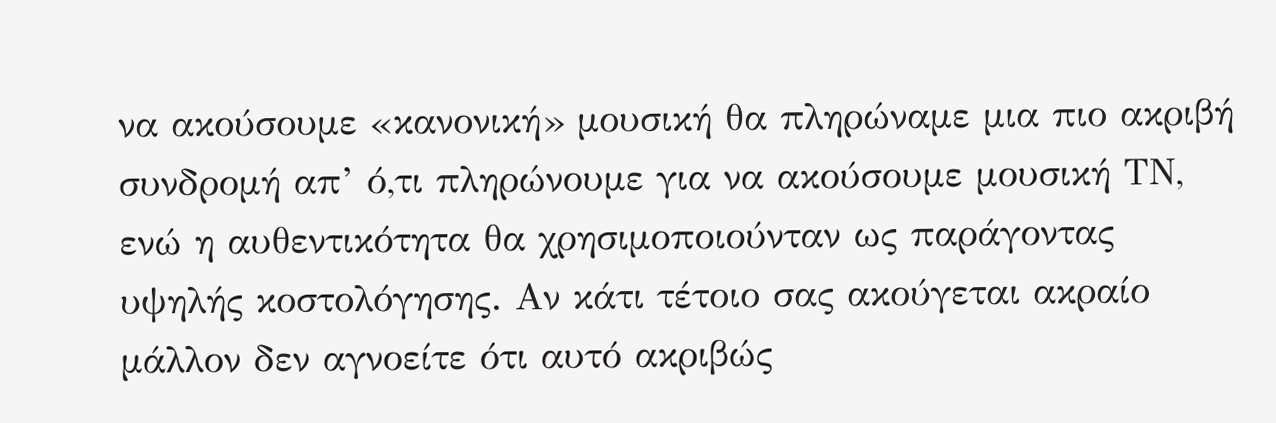να ακούσουμε «κανονική» μουσική θα πληρώναμε μια πιο ακριβή συνδρομή απ’ ό,τι πληρώνουμε για να ακούσουμε μουσική ΤΝ, ενώ η αυθεντικότητα θα χρησιμοποιούνταν ως παράγοντας υψηλής κοστολόγησης. Αν κάτι τέτοιο σας ακούγεται ακραίο μάλλον δεν αγνοείτε ότι αυτό ακριβώς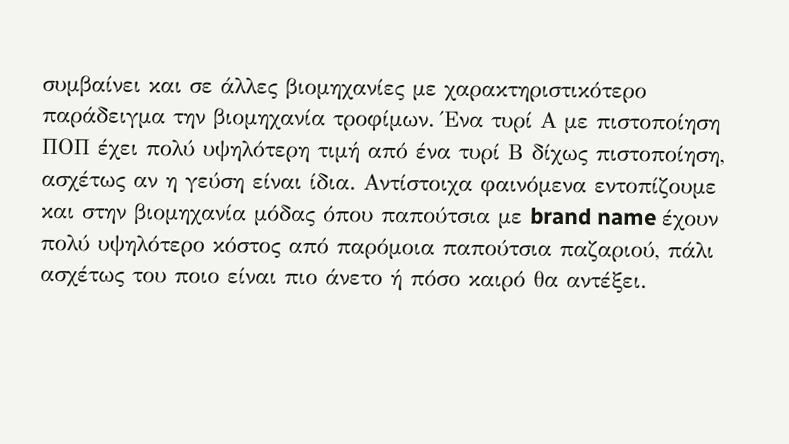συμβαίνει και σε άλλες βιομηχανίες με χαρακτηριστικότερο παράδειγμα την βιομηχανία τροφίμων. Ένα τυρί Α με πιστοποίηση ΠΟΠ έχει πολύ υψηλότερη τιμή από ένα τυρί Β δίχως πιστοποίηση, ασχέτως αν η γεύση είναι ίδια. Αντίστοιχα φαινόμενα εντοπίζουμε και στην βιομηχανία μόδας όπου παπούτσια με brand name έχουν πολύ υψηλότερο κόστος από παρόμοια παπούτσια παζαριού, πάλι ασχέτως του ποιο είναι πιο άνετο ή πόσο καιρό θα αντέξει.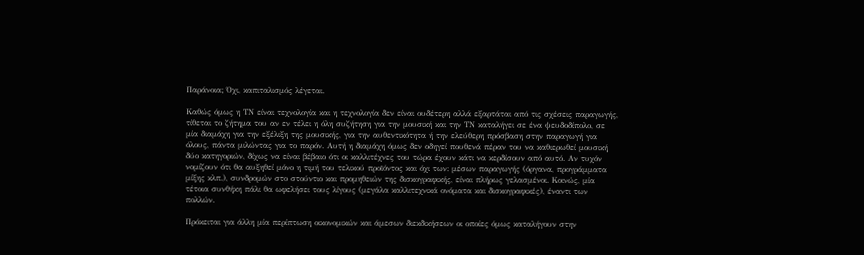Παράνοια; Όχι, καπιταλισμός λέγεται.

Καθώς όμως η ΤΝ είναι τεχνολογία και η τεχνολογία δεν είναι ουδέτερη αλλά εξαρτάται από τις σχέσεις παραγωγής, τίθεται το ζήτημα του αν εν τέλει η όλη συζήτηση για την μουσική και την ΤΝ καταλήγει σε ένα ψευδοδίπολο, σε μία διαμάχη για την εξέλιξη της μουσικής, για την αυθεντικότητα ή την ελεύθερη πρόσβαση στην παραγωγή για όλους, πάντα μιλώντας για το παρόν. Αυτή η διαμάχη όμως δεν οδηγεί πουθενά πέραν του να καθιερωθεί μουσική δύο κατηγοριών, δίχως να είναι βέβαιο ότι οι καλλιτέχνες του τώρα έχουν κάτι να κερδίσουν από αυτό. Αν τυχόν νομίζουν ότι θα αυξηθεί μόνο η τιμή του τελικού προϊόντος και όχι των: μέσων παραγωγής (όργανα, προγράμματα μίξης κλπ.), συνδρομών στο στούντιο και προμηθειών της δισκογραφικής, είναι πλήρως γελασμένοι. Κοινώς, μία τέτοια συνθήκη πάλι θα ωφελήσει τους λίγους (μεγάλα καλλιτεχνικά ονόματα και δισκογραφικές), έναντι των πολλών.

Πρόκειται για άλλη μία περίπτωση οικονομικών και άμεσων διεκδικήσεων οι οποίες όμως καταλήγουν στην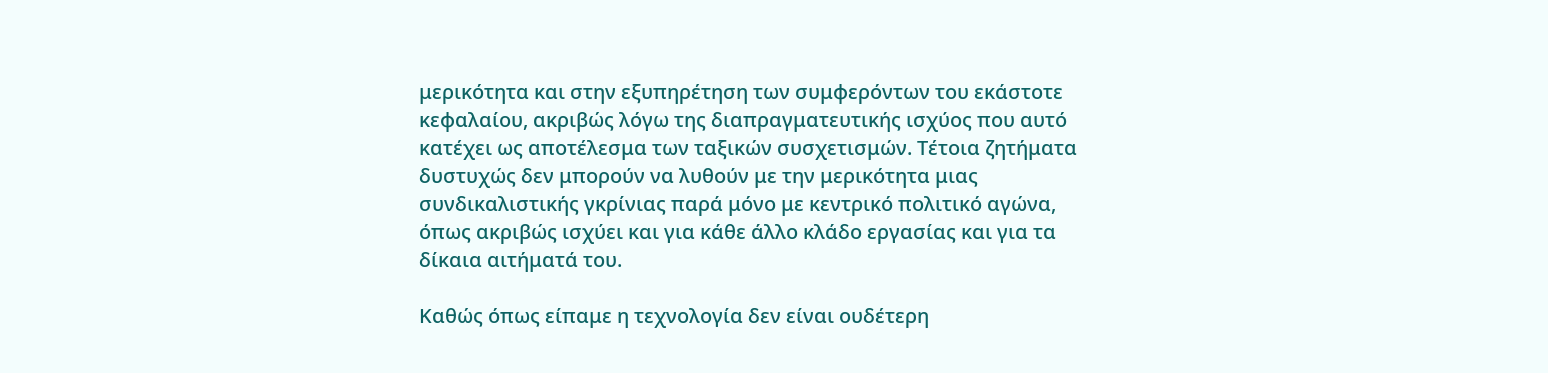μερικότητα και στην εξυπηρέτηση των συμφερόντων του εκάστοτε κεφαλαίου, ακριβώς λόγω της διαπραγματευτικής ισχύος που αυτό κατέχει ως αποτέλεσμα των ταξικών συσχετισμών. Τέτοια ζητήματα δυστυχώς δεν μπορούν να λυθούν με την μερικότητα μιας συνδικαλιστικής γκρίνιας παρά μόνο με κεντρικό πολιτικό αγώνα, όπως ακριβώς ισχύει και για κάθε άλλο κλάδο εργασίας και για τα δίκαια αιτήματά του.

Καθώς όπως είπαμε η τεχνολογία δεν είναι ουδέτερη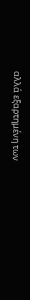αλλά εξαρτημένη των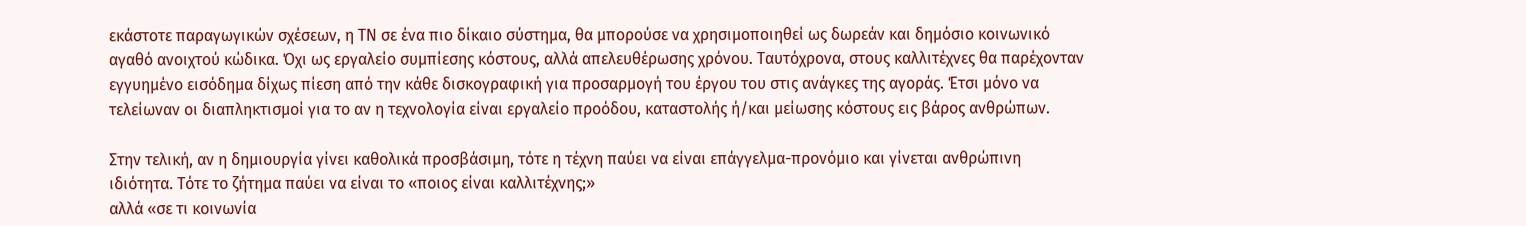εκάστοτε παραγωγικών σχέσεων, η ΤΝ σε ένα πιο δίκαιο σύστημα, θα μπορούσε να χρησιμοποιηθεί ως δωρεάν και δημόσιο κοινωνικό αγαθό ανοιχτού κώδικα. Όχι ως εργαλείο συμπίεσης κόστους, αλλά απελευθέρωσης χρόνου. Ταυτόχρονα, στους καλλιτέχνες θα παρέχονταν εγγυημένο εισόδημα δίχως πίεση από την κάθε δισκογραφική για προσαρμογή του έργου του στις ανάγκες της αγοράς. Έτσι μόνο να τελείωναν οι διαπληκτισμοί για το αν η τεχνολογία είναι εργαλείο προόδου, καταστολής ή/και μείωσης κόστους εις βάρος ανθρώπων.

Στην τελική, αν η δημιουργία γίνει καθολικά προσβάσιμη, τότε η τέχνη παύει να είναι επάγγελμα-προνόμιο και γίνεται ανθρώπινη ιδιότητα. Τότε το ζήτημα παύει να είναι το «ποιος είναι καλλιτέχνης;»
αλλά «σε τι κοινωνία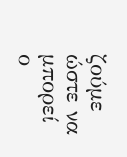ζούμε ώστε να μπορεί ο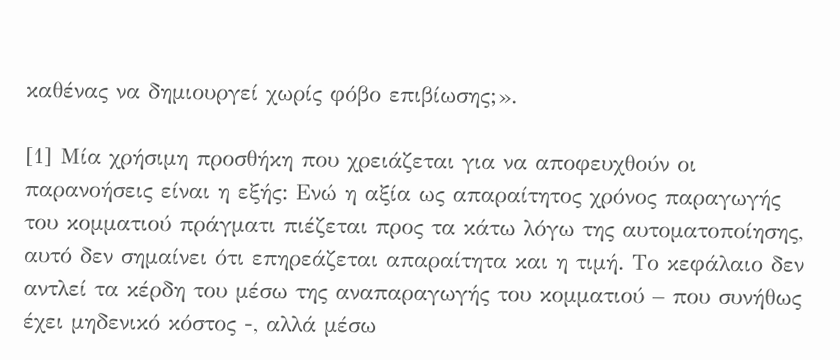καθένας να δημιουργεί χωρίς φόβο επιβίωσης;».

[1] Μία χρήσιμη προσθήκη που χρειάζεται για να αποφευχθούν οι παρανοήσεις είναι η εξής: Ενώ η αξία ως απαραίτητος χρόνος παραγωγής του κομματιού πράγματι πιέζεται προς τα κάτω λόγω της αυτοματοποίησης, αυτό δεν σημαίνει ότι επηρεάζεται απαραίτητα και η τιμή. Το κεφάλαιο δεν αντλεί τα κέρδη του μέσω της αναπαραγωγής του κομματιού – που συνήθως έχει μηδενικό κόστος -, αλλά μέσω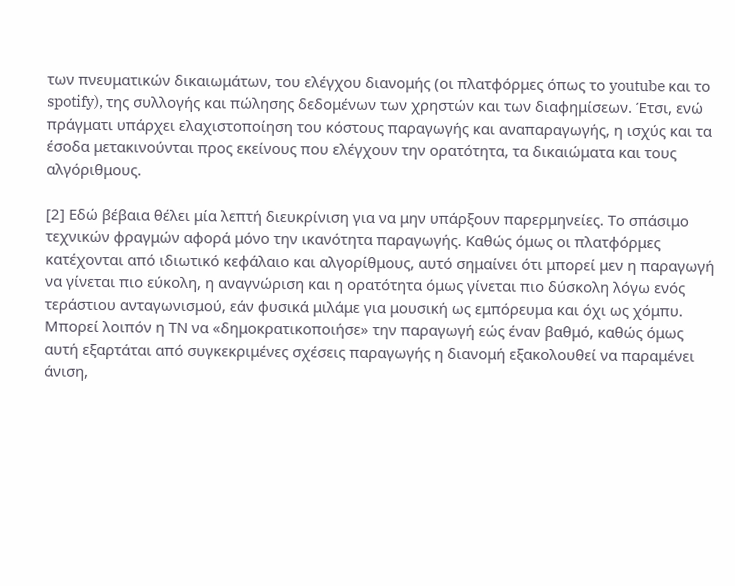των πνευματικών δικαιωμάτων, του ελέγχου διανομής (οι πλατφόρμες όπως το youtube και το spotify), της συλλογής και πώλησης δεδομένων των χρηστών και των διαφημίσεων. Έτσι, ενώ πράγματι υπάρχει ελαχιστοποίηση του κόστους παραγωγής και αναπαραγωγής, η ισχύς και τα έσοδα μετακινούνται προς εκείνους που ελέγχουν την ορατότητα, τα δικαιώματα και τους αλγόριθμους.

[2] Εδώ βέβαια θέλει μία λεπτή διευκρίνιση για να μην υπάρξουν παρερμηνείες. Το σπάσιμο τεχνικών φραγμών αφορά μόνο την ικανότητα παραγωγής. Καθώς όμως οι πλατφόρμες κατέχονται από ιδιωτικό κεφάλαιο και αλγορίθμους, αυτό σημαίνει ότι μπορεί μεν η παραγωγή να γίνεται πιο εύκολη, η αναγνώριση και η ορατότητα όμως γίνεται πιο δύσκολη λόγω ενός τεράστιου ανταγωνισμού, εάν φυσικά μιλάμε για μουσική ως εμπόρευμα και όχι ως χόμπυ. Μπορεί λοιπόν η ΤΝ να «δημοκρατικοποιήσε» την παραγωγή εώς έναν βαθμό, καθώς όμως αυτή εξαρτάται από συγκεκριμένες σχέσεις παραγωγής η διανομή εξακολουθεί να παραμένει άνιση,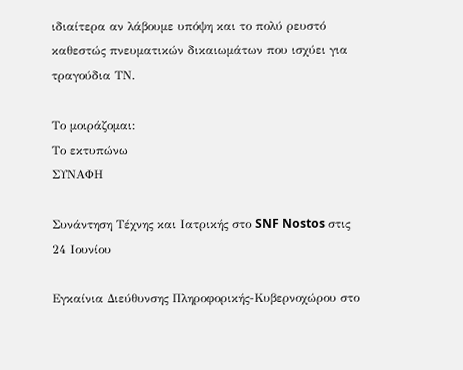ιδιαίτερα αν λάβουμε υπόψη και το πολύ ρευστό καθεστώς πνευματικών δικαιωμάτων που ισχύει για τραγούδια ΤΝ.

Το μοιράζομαι:
Το εκτυπώνω
ΣΥΝΑΦΗ

Συνάντηση Τέχνης και Ιατρικής στο SNF Nostos στις 24 Ιουνίου

Εγκαίνια Διεύθυνσης Πληροφορικής-Κυβερνοχώρου στο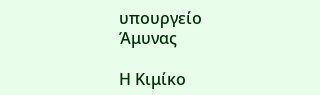υπουργείο Άμυνας

Η Κιμίκο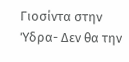Γιοσίντα στην Ύδρα- Δεν θα την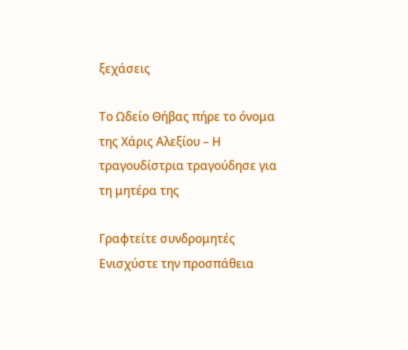ξεχάσεις

Το Ωδείο Θήβας πήρε το όνομα της Χάρις Αλεξίου – Η τραγουδίστρια τραγούδησε για τη μητέρα της

Γραφτείτε συνδρομητές
Ενισχύστε την προσπάθεια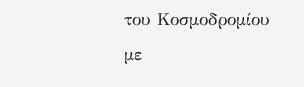του Κοσμοδρομίου με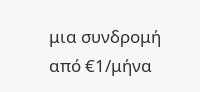μια συνδρομή από €1/μήνα